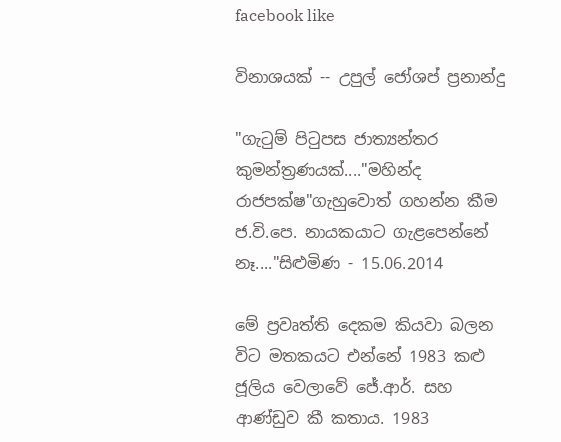facebook like

විනාශයක් -- උපුල් ජෝශප් ප්‍රනාන්දු

"ගැටුම් පිටුපස ජාත්‍යන්තර කුමන්ත්‍රණයක්...."මහින්ද රාජපක්ෂ"ගැහුවොත් ගහන්න කීම ජ.වි.පෙ. නායකයාට ගැළපෙන්නේ නෑ...."සිළුමිණ - 15.06.2014

මේ ප්‍රවෘත්ති දෙකම කියවා බලන විට මතකයට එන්නේ 1983 කළු ජූලිය වෙලාවේ ජේ.ආර්. සහ ආණ්ඩුව කී කතාය. 1983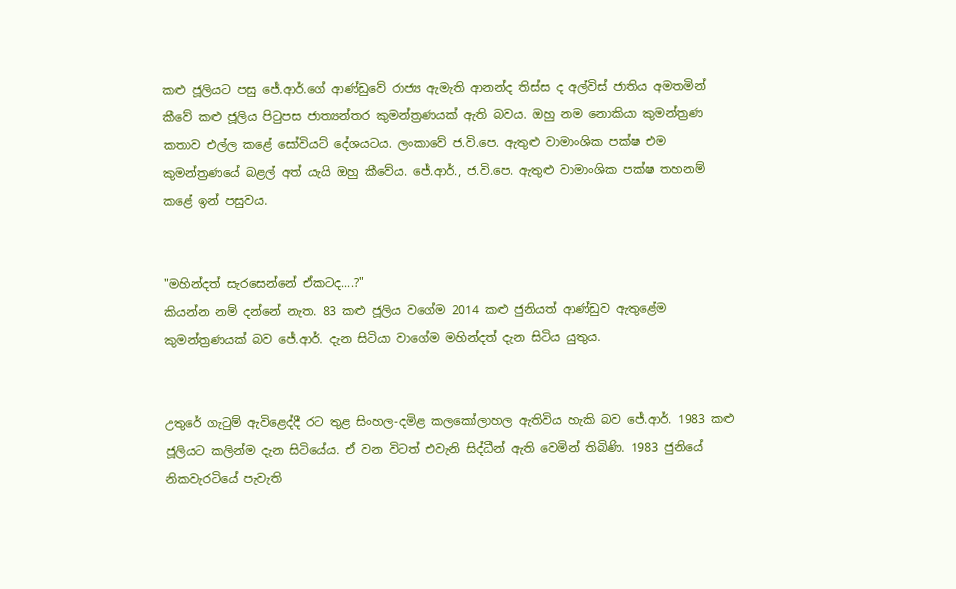කළු ජූලියට පසු ජේ.ආර්.ගේ ආණ්ඩුවේ රාජ්‍ය ඇමැති ආනන්ද තිස්ස ද අල්විස් ජාතිය අමතමින් කීවේ කළු ජූලිය පිටුපස ජාත්‍යන්තර කුමන්ත්‍රණයක් ඇති බවය. ඔහු නම නොකියා කුමන්ත්‍රණ කතාව එල්ල කළේ සෝවියට් දේශයටය. ලංකාවේ ජ.වි.පෙ. ඇතුළු වාමාංශික පක්ෂ එම කුමන්ත්‍රණයේ බළල් අත් යැයි ඔහු කීවේය. ජේ.ආර්., ජ.වි.පෙ. ඇතුළු වාමාංශික පක්ෂ තහනම් කළේ ඉන් පසුවය.


"මහින්දත් සැරසෙන්නේ ඒකටද....?"
කියන්න නම් දන්නේ නැත. 83 කළු ජූලිය වගේම 2014 කළු ජුනියත් ආණ්ඩුව ඇතුළේම කුමන්ත්‍රණයක් බව ජේ.ආර්. දැන සිටියා වාගේම මහින්දත් දැන සිටිය යුතුය.


උතුරේ ගැටුම් ඇවිළෙද්දී රට තුළ සිංහල-දමිළ කලකෝලාහල ඇතිවිය හැකි බව ජේ.ආර්. 1983 කළු ජූලියට කලින්ම දැන සිටියේය. ඒ වන විටත් එවැනි සිද්ධීන් ඇති වෙමින් තිබිණි. 1983 ජුනියේ නිකවැරටියේ පැවැති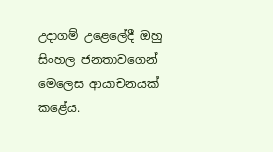උදාගම් උළෙලේදී ඔහු සිංහල ජනතාවගෙන් මෙලෙස ආයාචනයක් කළේය.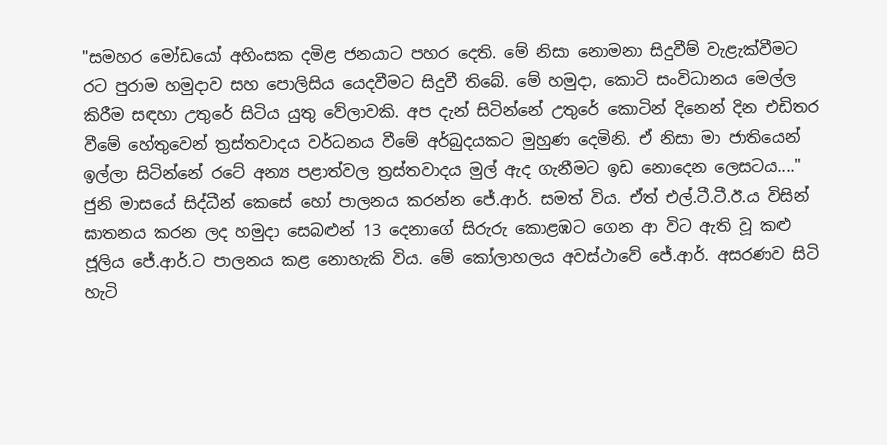"සමහර මෝඩයෝ අහිංසක දමිළ ජනයාට පහර දෙති. මේ නිසා නොමනා සිදුවීම් වැළැක්වීමට රට පුරාම හමුදාව සහ පොලිසිය යෙදවීමට සිදුවී තිබේ. මේ හමුදා, කොටි සංවිධානය මෙල්ල කිරීම සඳහා උතුරේ සිටිය යුතු වේලාවකි. අප දැන් සිටින්නේ උතුරේ කොටින් දිනෙන් දින එඩිතර වීමේ හේතුවෙන් ත්‍රස්තවාදය වර්ධනය වීමේ අර්බුදයකට මුහුණ දෙමිනි. ඒ නිසා මා ජාතියෙන් ඉල්ලා සිටින්නේ රටේ අන්‍ය පළාත්වල ත්‍රස්තවාදය මුල් ඇද ගැනීමට ඉඩ නොදෙන ලෙසටය...."
ජුනි මාසයේ සිද්ධීන් කෙසේ හෝ පාලනය කරන්න ජේ.ආර්. සමත් විය. ඒත් එල්.ටී.ටී.ඊ.ය විසින් ඝාතනය කරන ලද හමුදා සෙබළුන් 13 දෙනාගේ සිරුරු කොළඹට ගෙන ආ විට ඇති වූ කළු ජූලිය ජේ.ආර්.ට පාලනය කළ නොහැකි විය. මේ කෝලාහලය අවස්ථාවේ ජේ.ආර්. අසරණව සිටි හැටි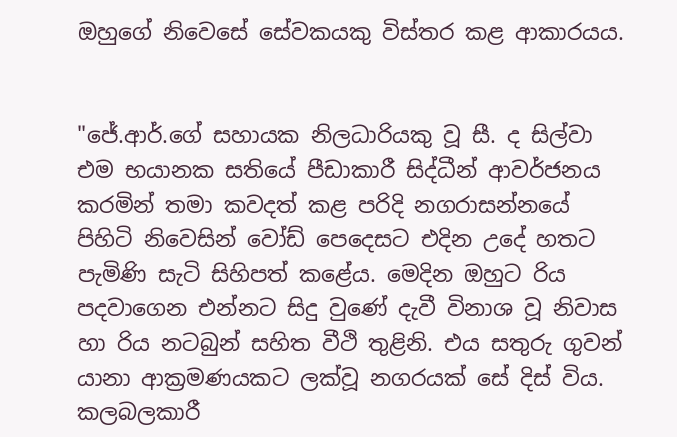ඔහුගේ නිවෙසේ සේවකයකු විස්තර කළ ආකාරයය.


"ජේ.ආර්.ගේ සහායක නිලධාරියකු වූ සී. ද සිල්වා එම භයානක සතියේ පීඩාකාරී සිද්ධීන් ආවර්ජනය කරමින් තමා කවදත් කළ පරිදි නගරාසන්නයේ පිහිටි නිවෙසින් වෝඩ් පෙදෙසට එදින උදේ හතට පැමිණි සැටි සිහිපත් කළේය. මෙදින ඔහුට රිය පදවාගෙන එන්නට සිදු වුණේ දැවී විනාශ වූ නිවාස හා රිය නටබුන් සහිත වීථි තුළිනි. එය සතුරු ගුවන් යානා ආක්‍රමණයකට ලක්වූ නගරයක් සේ දිස් විය. කලබලකාරී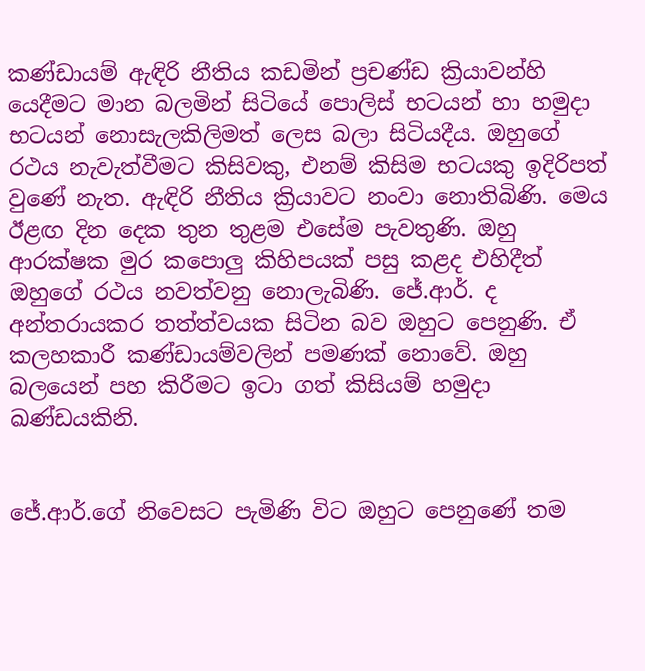කණ්ඩායම් ඇඳිරි නීතිය කඩමින් ප්‍රචණ්ඩ ක්‍රියාවන්හි යෙදීමට මාන බලමින් සිටියේ පොලිස් භටයන් හා හමුදා භටයන් නොසැලකිලිමත් ලෙස බලා සිටියදීය. ඔහුගේ රථය නැවැත්වීමට කිසිවකු, එනම් කිසිම භටයකු ඉදිරිපත් වුණේ නැත. ඇඳිරි නීතිය ක්‍රියාවට නංවා නොතිබිණි. මෙය ඊළඟ දින දෙක තුන තුළම එසේම පැවතුණි. ඔහු ආරක්ෂක මුර කපොලු කිහිපයක් පසු කළද එහිදීත් ඔහුගේ රථය නවත්වනු නොලැබිණි. ජේ.ආර්. ද අන්තරායකර තත්ත්වයක සිටින බව ඔහුට පෙනුණි. ඒ කලහකාරී කණ්ඩායම්වලින් පමණක් නොවේ. ඔහු බලයෙන් පහ කිරීමට ඉටා ගත් කිසියම් හමුදා ඛණ්ඩයකිනි.


ජේ.ආර්.ගේ නිවෙසට පැමිණි විට ඔහුට පෙනුණේ තම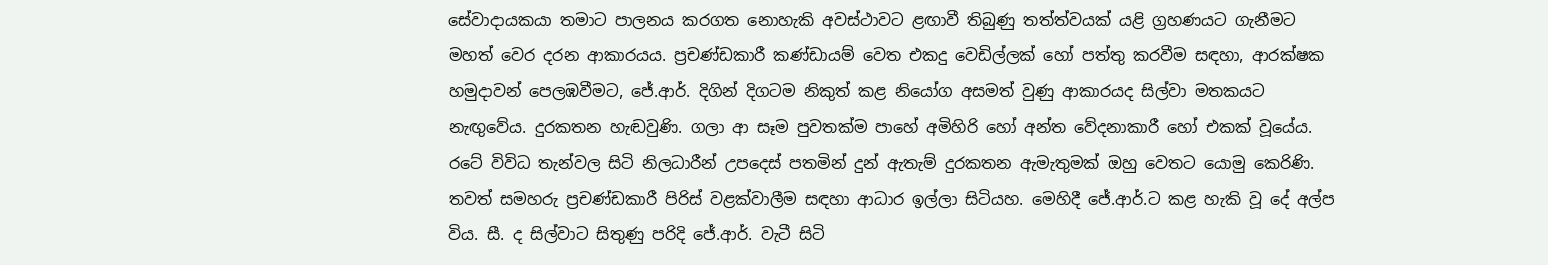සේවාදායකයා තමාට පාලනය කරගත නොහැකි අවස්ථාවට ළඟාවී තිබුණු තත්ත්වයක් යළි ග්‍රහණයට ගැනීමට මහත් වෙර දරන ආකාරයය. ප්‍රචණ්ඩකාරී කණ්ඩායම් වෙත එකදු වෙඩිල්ලක් හෝ පත්තු කරවීම සඳහා, ආරක්ෂක හමුදාවන් පෙලඹවීමට, ජේ.ආර්. දිගින් දිගටම නිකුත් කළ නියෝග අසමත් වුණු ආකාරයද සිල්වා මතකයට නැඟුවේය. දුරකතන හැඬවුණි. ගලා ආ සෑම පුවතක්ම පාහේ අමිහිරි හෝ අන්ත වේදනාකාරී හෝ එකක් වූයේය. රටේ විවිධ තැන්වල සිටි නිලධාරීන් උපදෙස් පතමින් දුන් ඇතැම් දුරකතන ඇමැතුමක් ඔහු වෙතට යොමු කෙරිණි. තවත් සමහරු ප්‍රචණ්ඩකාරී පිරිස් වළක්වාලීම සඳහා ආධාර ඉල්ලා සිටියහ. මෙහිදී ජේ.ආර්.ට කළ හැකි වූ දේ අල්ප විය. සී. ද සිල්වාට සිතුණු පරිදි ජේ.ආර්. වැටී සිටි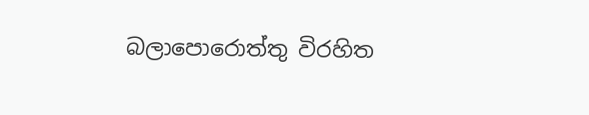බලාපොරොත්තු විරහිත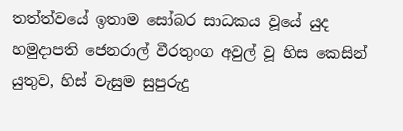තත්ත්වයේ ඉතාම සෝබර සාධකය වූයේ යුද හමුදාපති ජෙනරාල් වීරතුංග අවුල් වූ හිස කෙසින් යුතුව, හිස් වැසුම සුපුරුදු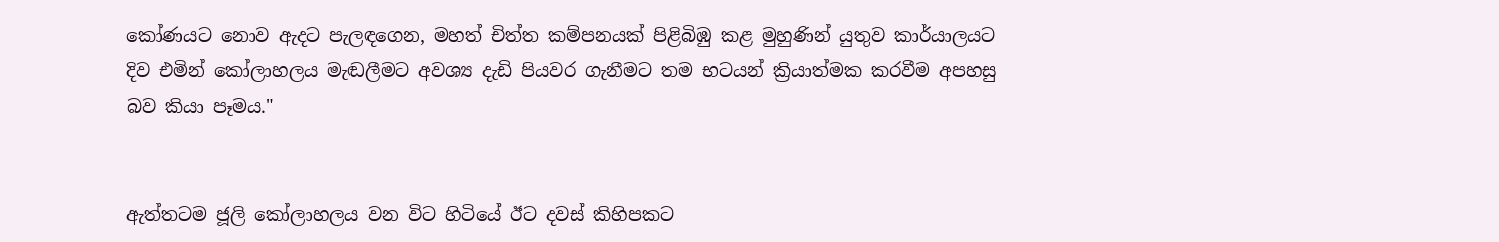කෝණයට නොව ඇදට පැලඳගෙන, මහත් චිත්ත කම්පනයක් පිළිබිඹු කළ මුහුණින් යුතුව කාර්යාලයට දිව එමින් කෝලාහලය මැඬලීමට අවශ්‍ය දැඩි පියවර ගැනීමට තම භටයන් ක්‍රියාත්මක කරවීම අපහසු බව කියා පෑමය."


ඇත්තටම ජූලි කෝලාහලය වන විට හිටියේ ඊට දවස් කිහිපකට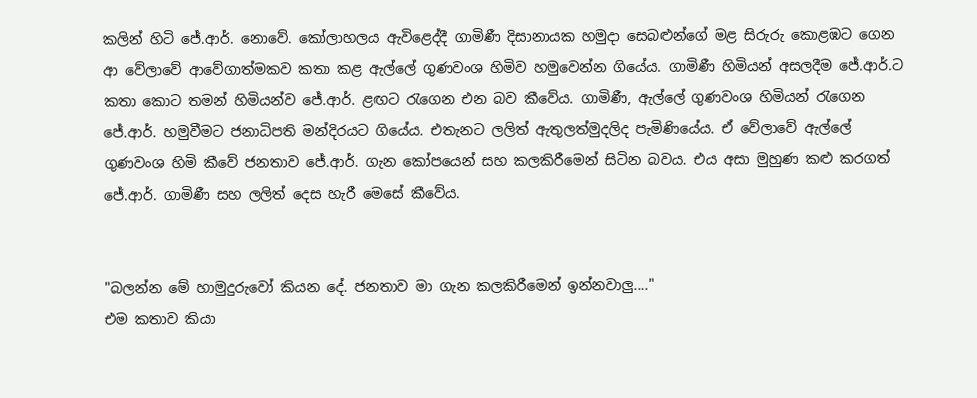කලින් හිටි ජේ.ආර්. නොවේ. කෝලාහලය ඇවිළෙද්දී ගාමිණී දිසානායක හමුදා සෙබළුන්ගේ මළ සිරුරු කොළඹට ගෙන ආ වේලාවේ ආවේගාත්මකව කතා කළ ඇල්ලේ ගුණවංශ හිමිව හමුවෙන්න ගියේය. ගාමිණී හිමියන් අසලදීම ජේ.ආර්.ට කතා කොට තමන් හිමියන්ව ජේ.ආර්. ළඟට රැගෙන එන බව කීවේය. ගාමිණී, ඇල්ලේ ගුණවංශ හිමියන් රැගෙන ජේ.ආර්. හමුවීමට ජනාධිපති මන්දිරයට ගියේය. එතැනට ලලිත් ඇතුලත්මුදලිද පැමිණියේය. ඒ වේලාවේ ඇල්ලේ ගුණවංශ හිමි කීවේ ජනතාව ජේ.ආර්. ගැන කෝපයෙන් සහ කලකිරීමෙන් සිටින බවය. එය අසා මුහුණ කළු කරගත් ජේ.ආර්. ගාමිණී සහ ලලිත් දෙස හැරී මෙසේ කීවේය.


"බලන්න මේ හාමුදුරුවෝ කියන දේ. ජනතාව මා ගැන කලකිරීමෙන් ඉන්නවාලු...."
එම කතාව කියා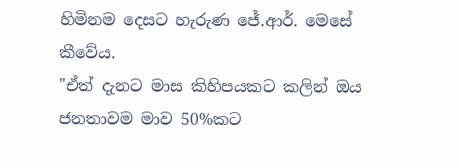හිමිනම දෙසට හැරුණ ජේ.ආර්. මෙසේ කීවේය.
"ඒත් දැනට මාස කිහිපයකට කලින් ඔය ජනතාවම මාව 50%කට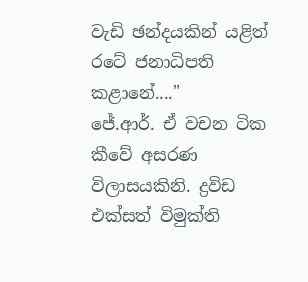වැඩි ඡන්දයකින් යළිත් රටේ ජනාධිපති කළානේ...."
ජේ.ආර්. ඒ වචන ටික කීවේ අසරණ විලාසයකිනි. ද්‍රවිඩ එක්සත් විමුක්ති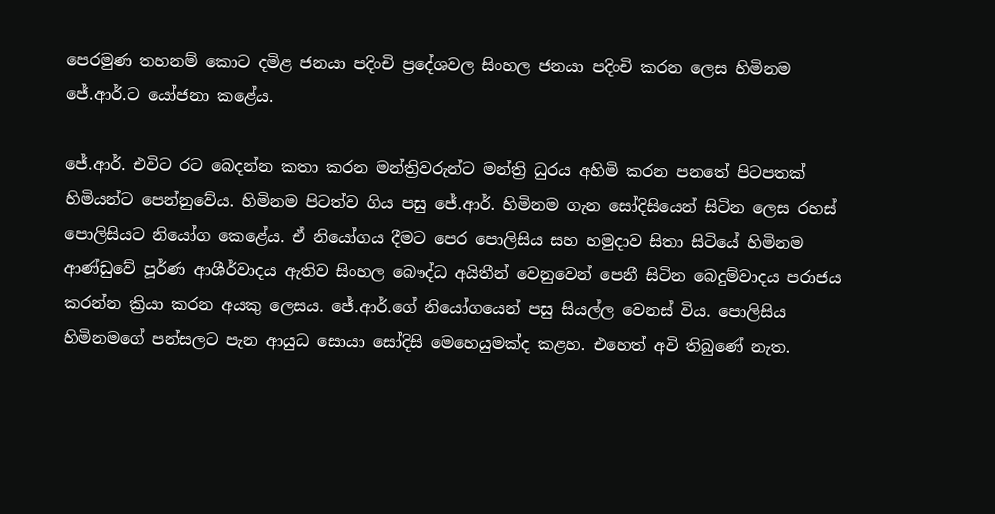පෙරමුණ තහනම් කොට දමිළ ජනයා පදිංචි ප්‍රදේශවල සිංහල ජනයා පදිංචි කරන ලෙස හිමිනම ජේ.ආර්.ට යෝජනා කළේය.

ජේ.ආර්. එවිට රට බෙදන්න කතා කරන මන්ත්‍රිවරුන්ට මන්ත්‍රි ධුරය අහිමි කරන පනතේ පිටපතක් හිමියන්ට පෙන්නුවේය. හිමිනම පිටත්ව ගිය පසු ජේ.ආර්. හිමිනම ගැන සෝදිසියෙන් සිටින ලෙස රහස් පොලිසියට නියෝග කෙළේය. ඒ නියෝගය දීමට පෙර පොලිසිය සහ හමුදාව සිතා සිටියේ හිමිනම ආණ්ඩුවේ පූර්ණ ආශීර්වාදය ඇතිව සිංහල බෞද්ධ අයිතීන් වෙනුවෙන් පෙනී සිටින බෙදුම්වාදය පරාජය කරන්න ක්‍රියා කරන අයකු ලෙසය. ජේ.ආර්.ගේ නියෝගයෙන් පසු සියල්ල වෙනස් විය. පොලිසිය හිමිනමගේ පන්සලට පැන ආයුධ සොයා සෝදිසි මෙහෙයුමක්ද කළහ. එහෙත් අවි තිබුණේ නැත.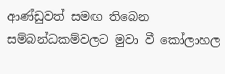ආණ්ඩුවත් සමඟ තිබෙන සම්බන්ධකම්වලට මුවා වී කෝලාහල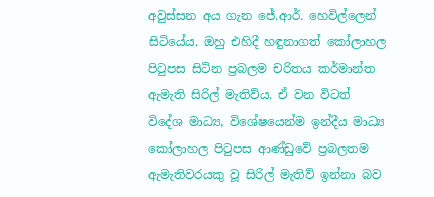අවුස්සන අය ගැන ජේ.ආර්. හෙවිල්ලෙන් සිටියේය. ඔහු එහිදී හඳුනාගත් කෝලාහල පිටුපස සිටින ප්‍රබලම චරිතය කර්මාන්ත ඇමැති සිරිල් මැතිව්ය. ඒ වන විටත් විදේශ මාධ්‍ය, විශේෂයෙන්ම ඉන්දීය මාධ්‍ය කෝලාහල පිටුපස ආණ්ඩුවේ ප්‍රබලතම ඇමැතිවරයකු වූ සිරිල් මැතිව් ඉන්නා බව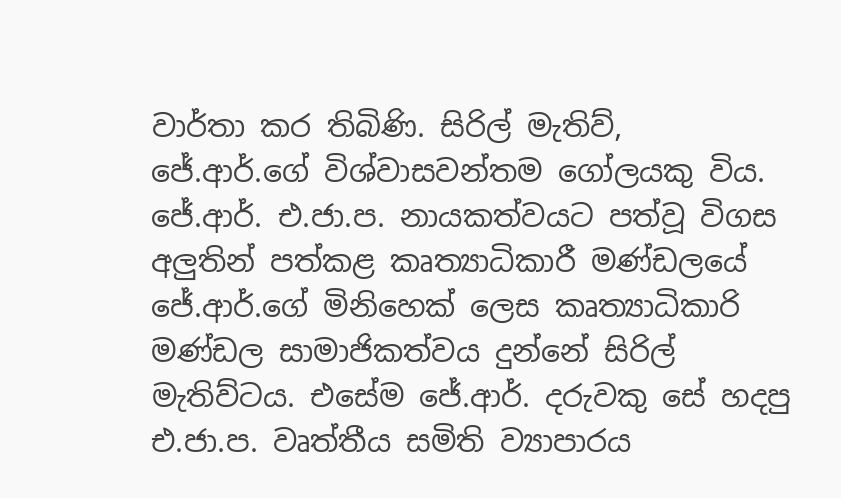වාර්තා කර තිබිණි. සිරිල් මැතිව්, ජේ.ආර්.ගේ විශ්වාසවන්තම ගෝලයකු විය. ජේ.ආර්. එ.ජා.ප. නායකත්වයට පත්වූ විගස අලුතින් පත්කළ කෘත්‍යාධිකාරී මණ්ඩලයේ ජේ.ආර්.ගේ මිනිහෙක් ලෙස කෘත්‍යාධිකාරි මණ්ඩල සාමාජිකත්වය දුන්නේ සිරිල් මැතිව්ටය. එසේම ජේ.ආර්. දරුවකු සේ හදපු එ.ජා.ප. වෘත්තීය සමිති ව්‍යාපාරය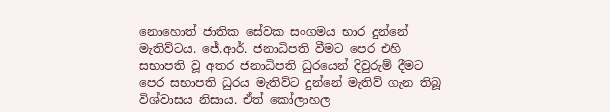නොහොත් ජාතික සේවක සංගමය භාර දුන්නේ මැතිව්ටය. ජේ.ආර්. ජනාධිපති වීමට පෙර එහි සභාපති වූ අතර ජනාධිපති ධුරයෙන් දිවුරුම් දීමට පෙර සභාපති ධුරය මැතිව්ට දුන්නේ මැතිව් ගැන තිබූ විශ්වාසය නිසාය. ඒත් කෝලාහල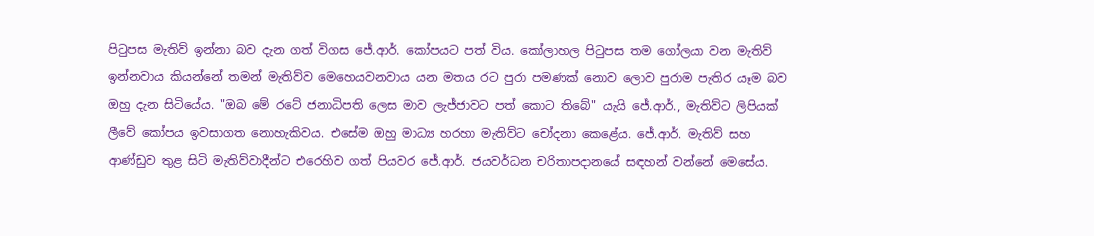පිටුපස මැතිව් ඉන්නා බව දැන ගත් විගස ජේ.ආර්. කෝපයට පත් විය. කෝලාහල පිටුපස තම ගෝලයා වන මැතිව් ඉන්නවාය කියන්නේ තමන් මැතිව්ව මෙහෙයවනවාය යන මතය රට පුරා පමණක් නොව ලොව පුරාම පැතිර යෑම බව ඔහු දැන සිටියේය. "ඔබ මේ රටේ ජනාධිපති ලෙස මාව ලැජ්ජාවට පත් කොට තිබේ" යැයි ජේ.ආර්., මැතිව්ට ලිපියක් ලීවේ කෝපය ඉවසාගත නොහැකිවය. එසේම ඔහු මාධ්‍ය හරහා මැතිව්ට චෝදනා කෙළේය. ජේ.ආර්. මැතිව් සහ ආණ්ඩුව තුළ සිටි මැතිව්වාදීන්ට එරෙහිව ගත් පියවර ජේ.ආර්. ජයවර්ධන චරිතාපදානයේ සඳහන් වන්නේ මෙසේය.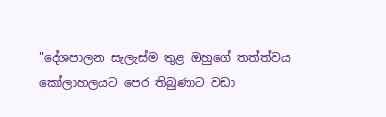"දේශපාලන සැලැස්ම තුළ ඔහුගේ තත්ත්වය කෝලාහලයට පෙර තිබුණාට වඩා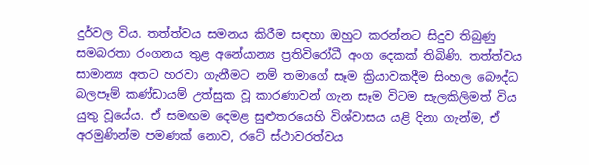දුර්වල විය. තත්ත්වය සමනය කිරීම සඳහා ඔහුට කරන්නට සිදුව තිබුණු සමබරතා රංගනය තුළ අනේ‍යාන්‍ය ප්‍රතිවිරෝධී අංග දෙකක් තිබිණි. තත්ත්වය සාමාන්‍ය අතට හරවා ගැනීමට නම් තමාගේ සෑම ක්‍රියාවකදීම සිංහල බෞද්ධ බලපෑම් කණ්ඩායම් උත්සුක වූ කාරණාවන් ගැන සෑම විටම සැලකිලිමත් විය යුතු වූයේය. ඒ සමඟම දෙමළ සුළුතරයෙහි විශ්වාසය යළි දිනා ගැන්ම, ඒ අරමුණින්ම පමණක් නොව, රටේ ස්ථාවරත්වය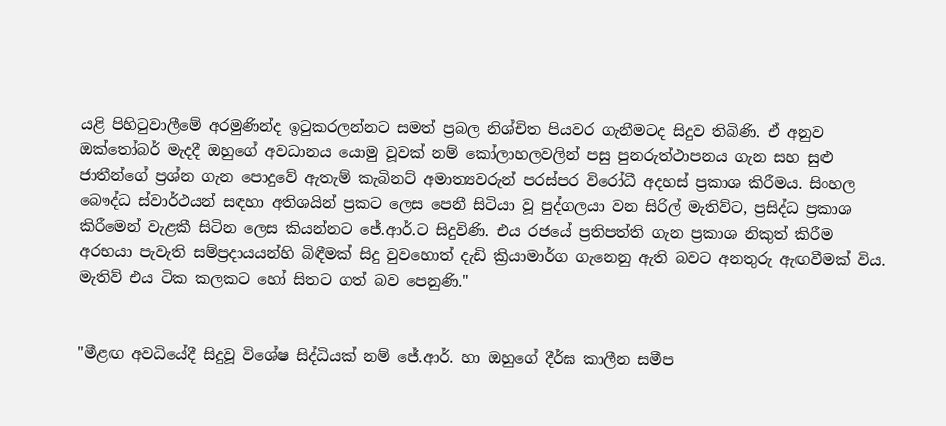යළි පිහිටුවාලීමේ අරමුණින්ද ඉටුකරලන්නට සමත් ප්‍රබල නිශ්චිත පියවර ගැනීමටද සිදුව තිබිණි. ඒ අනුව ඔක්තෝබර් මැදදී ඔහුගේ අවධානය යොමු වූවක් නම් කෝලාහලවලින් පසු පුනරුත්ථාපනය ගැන සහ සුළු ජාතීන්ගේ ප්‍රශ්න ගැන පොදුවේ ඇතැම් කැබිනට් අමාත්‍යවරුන් පරස්පර විරෝධී අදහස් ප්‍රකාශ කිරීමය. සිංහල බෞද්ධ ස්වාර්ථයන් සඳහා අතිශයින් ප්‍රකට ලෙස පෙනී සිටියා වූ පුද්ගලයා වන සිරිල් මැතිව්ට, ප්‍රසිද්ධ ප්‍රකාශ කිරීමෙන් වැළකී සිටින ලෙස කියන්නට ජේ.ආර්.ට සිදුවිණි. එය රජයේ ප්‍රතිපත්ති ගැන ප්‍රකාශ නිකුත් කිරීම අරභයා පැවැති සම්ප්‍රදායයන්හි බිඳීමක් සිදු වුවහොත් දැඩි ක්‍රියාමාර්ග ගැනෙනු ඇති බවට අනතුරු ඇඟවීමක් විය. මැතිව් එය ටික කලකට හෝ සිතට ගත් බව පෙනුණි."


"මීළඟ අවධියේදී සිදුවූ විශේෂ සිද්ධියක් නම් ජේ.ආර්. හා ඔහුගේ දීර්ඝ කාලීන සමීප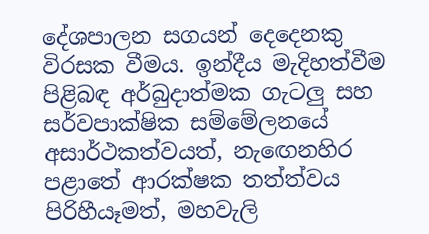දේශපාලන සගයන් දෙදෙනකු විරසක වීමය. ඉන්දීය මැදිහත්වීම පිළිබඳ අර්බුදාත්මක ගැටලු සහ සර්වපාක්ෂික සම්මේලනයේ අසාර්ථකත්වයත්, නැඟෙනහිර පළාතේ ආරක්ෂක තත්ත්වය පිරිහීයෑමත්, මහවැලි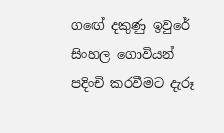ගඟේ දකුණු ඉවුරේ සිංහල ගොවියන් පදිංචි කරවීමට දැරූ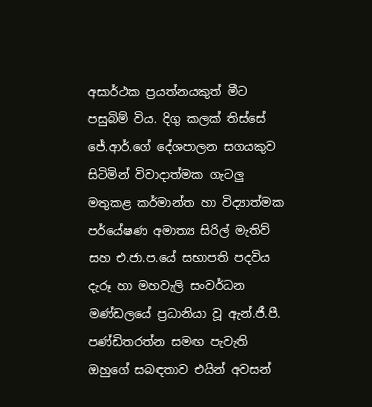අසාර්ථක ප්‍රයත්නයකුත් මීට පසුබිම් විය. දිගු කලක් තිස්සේ ජේ.ආර්.ගේ දේශපාලන සගයකුව සිටිමින් විවාදාත්මක ගැටලු මතුකළ කර්මාන්ත හා විද්‍යාත්මක පර්යේෂණ අමාත්‍ය සිරිල් මැතිව් සහ එ.ජා.ප.යේ සභාපති පදවිය දැරූ හා මහවැලි සංවර්ධන මණ්ඩලයේ ප්‍රධානියා වූ ඇන්.ජී.පී. පණ්ඩිතරත්න සමඟ පැවැති ඔහුගේ සබඳතාව එයින් අවසන්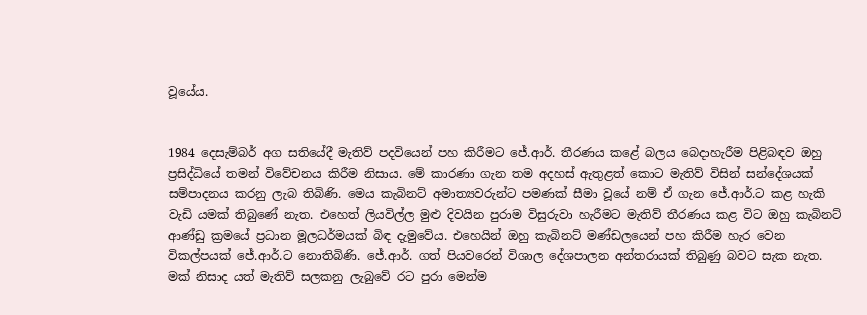වූයේය.


1984 දෙසැම්බර් අග සතියේදී මැතිව් පදවියෙන් පහ කිරීමට ජේ.ආර්. තීරණය කළේ බලය බෙදාහැරීම පිළිබඳව ඔහු ප්‍රසිද්ධියේ තමන් විවේචනය කිරීම නිසාය. මේ කාරණා ගැන තම අදහස් ඇතුළත් කොට මැතිව් විසින් සන්දේශයක් සම්පාදනය කරනු ලැබ තිබිණි. මෙය කැබිනට් අමාත්‍යවරුන්ට පමණක් සීමා වූයේ නම් ඒ ගැන ජේ.ආර්.ට කළ හැකි වැඩි යමක් තිබුණේ නැත. එහෙත් ලියවිල්ල මුළු දිවයින පුරාම විසුරුවා හැරීමට මැතිව් තීරණය කළ විට ඔහු කැබිනට් ආණ්ඩු ක්‍රමයේ ප්‍රධාන මූලධර්මයක් බිඳ දැමුවේය. එහෙයින් ඔහු කැබිනට් මණ්ඩලයෙන් පහ කිරීම හැර වෙන විකල්පයක් ජේ.ආර්.ට නොතිබිණි. ජේ.ආර්. ගත් පියවරෙන් විශාල දේශපාලන අන්තරායක් තිබුණු බවට සැක නැත. මක් නිසාද යත් මැතිව් සලකනු ලැබුවේ රට පුරා මෙන්ම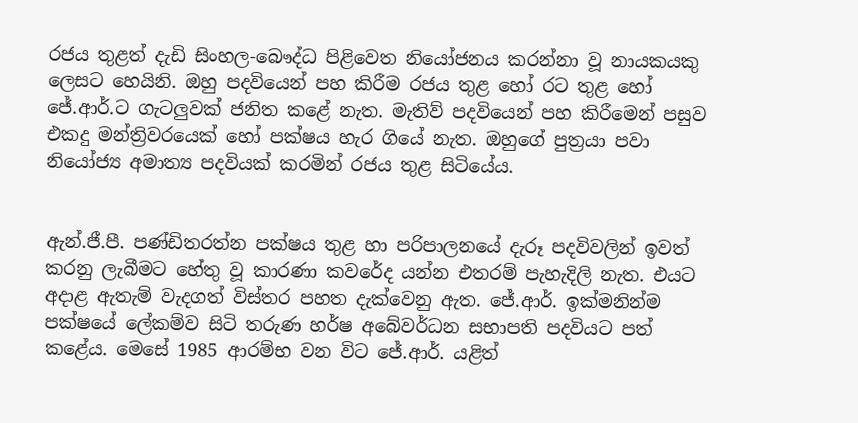රජය තුළත් දැඩි සිංහල-බෞද්ධ පිළිවෙත නියෝජනය කරන්නා වූ නායකයකු ලෙසට හෙයිනි. ඔහු පදවියෙන් පහ කිරීම රජය තුළ හෝ රට තුළ හෝ ජේ.ආර්.ට ගැටලුවක් ජනිත කළේ නැත. මැතිව් පදවියෙන් පහ කිරීමෙන් පසුව එකදු මන්ත්‍රිවරයෙක් හෝ පක්ෂය හැර ගියේ නැත. ඔහුගේ පුත්‍රයා පවා නියෝජ්‍ය අමාත්‍ය පදවියක් කරමින් රජය තුළ සිටියේය.


ඇන්.ජී.පී. පණ්ඩිතරත්න පක්ෂය තුළ හා පරිපාලනයේ දැරූ පදවිවලින් ඉවත් කරනු ලැබීමට හේතු වූ කාරණා කවරේද යන්න එතරම් පැහැදිලි නැත. එයට අදාළ ඇතැම් වැදගත් විස්තර පහත දැක්වෙනු ඇත. ජේ.ආර්. ඉක්මනින්ම පක්ෂයේ ලේකම්ව සිටි තරුණ හර්ෂ අබේවර්ධන සභාපති පදවියට පත් කළේය. මෙසේ 1985 ආරම්භ වන විට ජේ.ආර්. යළිත්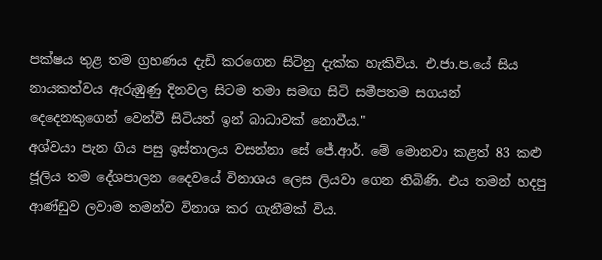පක්ෂය තුළ තම ග්‍රහණය දැඩි කරගෙන සිටිනු දැක්ක හැකිවිය. එ.ජා.ප.යේ සිය නායකත්වය ඇරුඹුණු දිනවල සිටම තමා සමඟ සිටි සමීපතම සගයන් දෙදෙනකුගෙන් වෙන්වී සිටියත් ඉන් බාධාවක් නොවීය."
අශ්වයා පැන ගිය පසු ඉස්තාලය වසන්නා සේ ජේ.ආර්. මේ මොනවා කළත් 83 කළු ජූලිය තම දේශපාලන දෛවයේ විනාශය ලෙස ලියවා ගෙන තිබිණි. එය තමන් හදපු ආණ්ඩුව ලවාම තමන්ව විනාශ කර ගැනීමක් විය.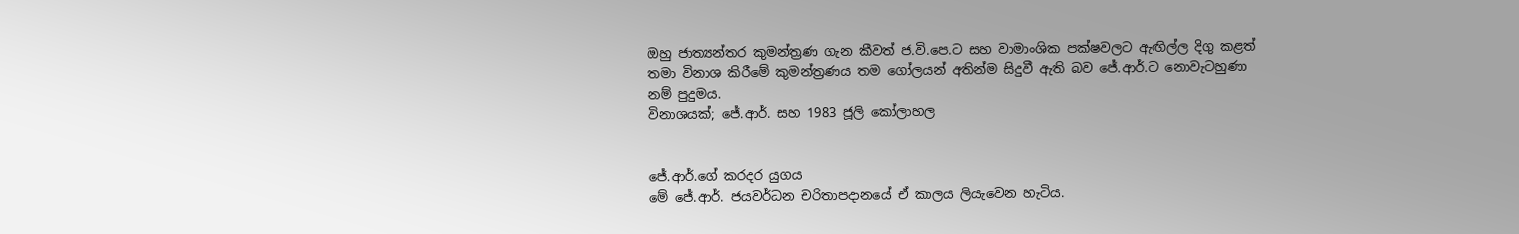ඔහු ජාත්‍යන්තර කුමන්ත්‍රණ ගැන කීවත් ජ.වි.පෙ.ට සහ වාමාංශික පක්ෂවලට ඇඟිල්ල දිගු කළත් තමා විනාශ කිරීමේ කුමන්ත්‍රණය තම ගෝලයන් අතින්ම සිදුවී ඇති බව ජේ.ආර්.ට නොවැටහුණා නම් පුදුමය.
විනාශයක්; ජේ.ආර්. සහ 1983 ජූලි කෝලාහල


ජේ.ආර්.ගේ කරදර යුගය
මේ ජේ.ආර්. ජයවර්ධන චරිතාපදානයේ ඒ කාලය ලියැවෙන හැටිය.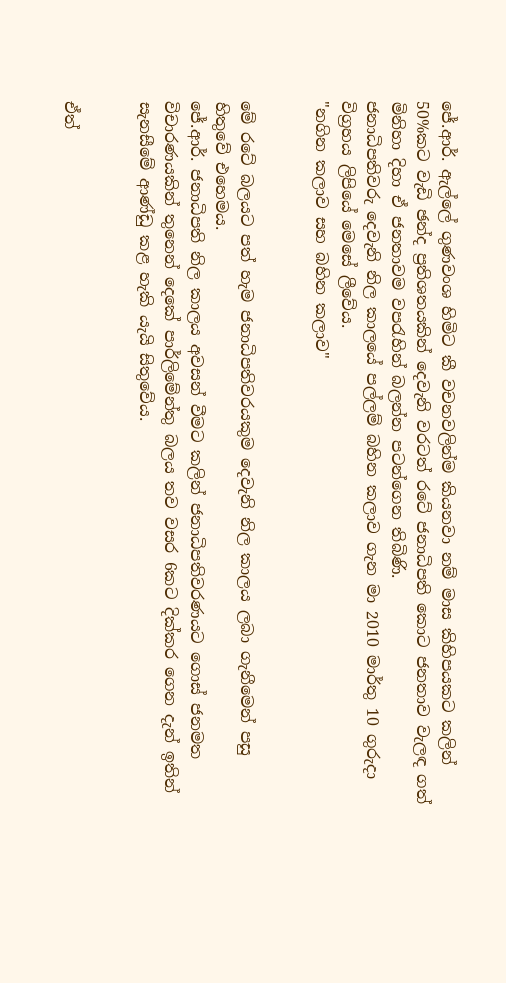ජේ.ආර්. ඇල්ලේ ගුණවංශ හිමිට කී වචනවලින්ම කියනවා නම් මාස කිහිපයකට කලින් 50%කට වැඩි ඡන්ද ප්‍රතිශතයකින් දෙවැනි වරටත් රටේ ජනාධිපති කොට ජනතාව වැලඳ ගත් මිනිහා දිහා ඒ ජනතාවම වපරැහින් බලන්න පටන්ගෙන තිබිණි.
ජනාධිපතිවරු දෙවැනි නිල කාලයේ පල්ලම් බහින කලාව ගැන මා 2010 මාර්තු 10 ගුරුදා විග්‍රහය ලිපියේ මෙසේ ලීවේය.
"නගින කලාව සහ බහින කලාව"


මේ රටේ බලයට පත් හැම ජනාධිපතිවරයකුම දෙවැනි නිල කාලය ලබා ගැනීමෙන් පසු හිතුවේ එහෙමය.
ජේ.ආර්. ජනාධිපති නිල කාලය අවසන් වීමට කලින් ජනාධිපතිවරණයට ගොස් ජනමත විචාරණයකින් තුනෙන් දෙකේ පාර්ලිමේන්තු බලය තව වසර 6කට දික්කර ගෙන දැන් ඉතින් සැනසීමේ ආණ්ඩු කළ හැකි යැයි සිතුවේය.


ඒත්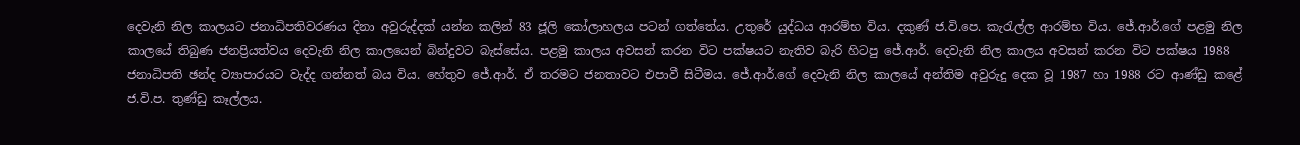දෙවැනි නිල කාලයට ජනාධිපතිවරණය දිනා අවුරුද්දක් යන්න කලින් 83 ජූලි කෝලාහලය පටන් ගත්තේය. උතුරේ යුද්ධය ආරම්භ විය. දකුණ් ජ.වි.පෙ. කැරැල්ල ආරම්භ විය. ජේ.ආර්.ගේ පළමු නිල කාලයේ තිබුණ ජනප්‍රියත්වය දෙවැනි නිල කාලයෙන් බින්දුවට බැස්සේය. පළමු කාලය අවසන් කරන විට පක්ෂයට නැතිව බැරි හිටපු ජේ.ආර්. දෙවැනි නිල කාලය අවසන් කරන විට පක්ෂය 1988 ජනාධිපති ඡන්ද ව්‍යාපාරයට වැද්ද ගන්නත් බය විය. හේතුව ජේ.ආර්. ඒ තරමට ජනතාවට එපාවී සිටීමය. ජේ.ආර්.ගේ දෙවැනි නිල කාලයේ අන්තිම අවුරුදු දෙක වූ 1987 හා 1988 රට ආණ්ඩු කළේ ජ.වි.ප. තුණ්ඩු කෑල්ලය.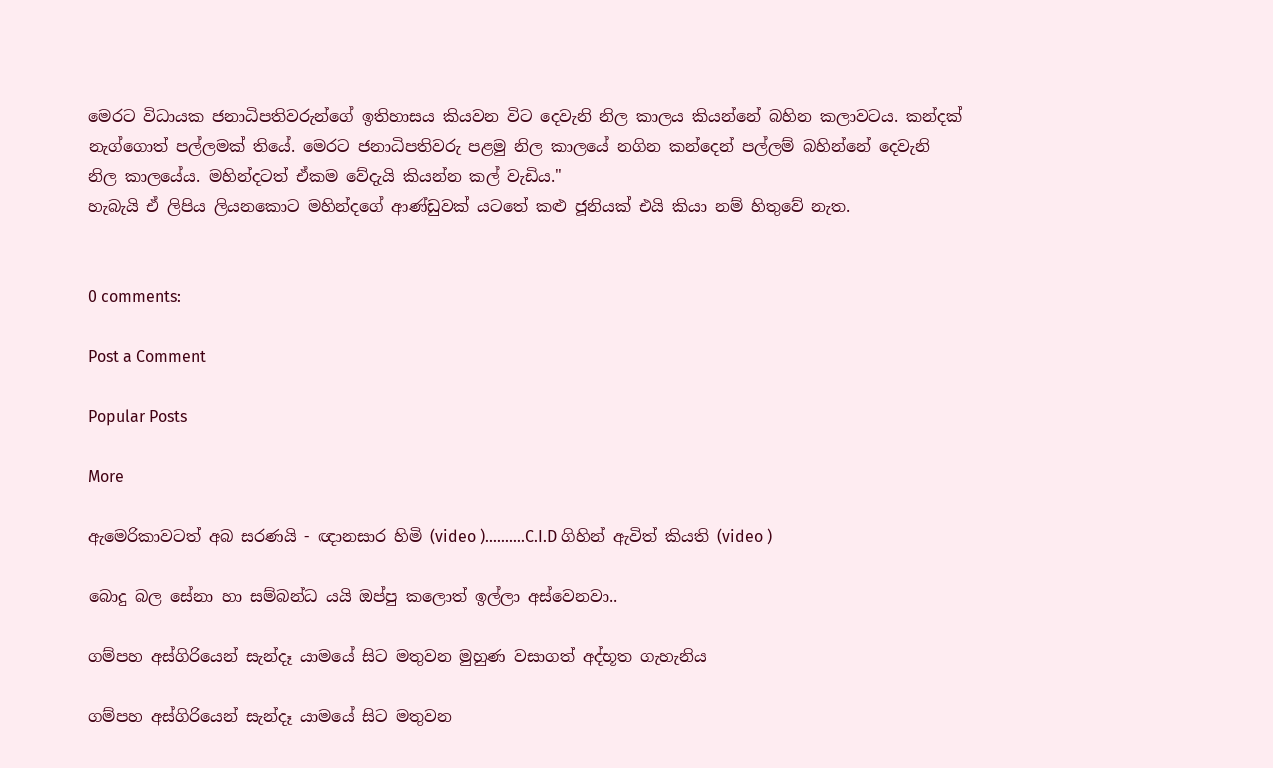මෙරට විධායක ජනාධිපතිවරුන්ගේ ඉතිහාසය කියවන විට දෙවැනි නිල කාලය කියන්නේ බහින කලාවටය. කන්දක් නැග්ගොත් පල්ලමක් තියේ. මෙරට ජනාධිපතිවරු පළමු නිල කාලයේ නගින කන්දෙන් පල්ලම් බහින්නේ දෙවැනි නිල කාලයේය. මහින්දටත් ඒකම වේදැයි කියන්න කල් වැඩිය."
හැබැයි ඒ ලිපිය ලියනකොට මහින්දගේ ආණ්ඩුවක් යටතේ කළු ජූනියක් එයි කියා නම් හිතුවේ නැත.


0 comments:

Post a Comment

Popular Posts

More

ඇමෙරිකාවටත් අබ සරණයි - ඥානසාර හිමි (video )..........C.I.D ගිහින් ඇවිත් කියති (video )

බොදු බල සේනා හා සම්බන්ධ යයි ඔප්පු කලොත් ඉල්ලා අස්වෙනවා..

ගම්පහ අස්ගිරියෙන් සැන්දෑ යාමයේ සිට මතුවන මුහුණ වසාගත් අද්භූත ගැහැනිය

ගම්පහ අස්ගිරියෙන් සැන්දෑ යාමයේ සිට මතුවන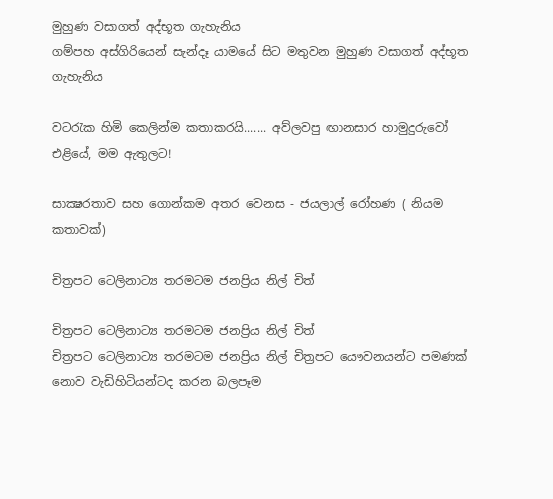මුහුණ වසාගත් අද්භූත ගැහැනිය
ගම්පහ අස්ගිරියෙන් සැන්දෑ යාමයේ සිට මතුවන මුහුණ වසාගත් අද්භූත ගැහැනිය

වටරැක හිමි කෙලින්ම කතාකරයි....... අව්ලවපු ඟානසාර හාමුදුරුවෝ එළියේ, මම ඇතුලට!

සාක්‍ෂරතාව සහ ගොන්කම අතර වෙනස - ජයලාල් රෝහණ ( නියම කතාවක්)

චිත්‍රපට ටෙලිනාට්‍ය තරමටම ජනප්‍රිය නිල් චිත්

චිත්‍රපට ටෙලිනාට්‍ය තරමටම ජනප්‍රිය නිල් චිත්
චිත්‍රපට ටෙලිනාට්‍ය තරමටම ජනප්‍රිය නිල් චිත්‍රපට යෞවනයන්ට පමණක් නොව වැඩිහිටියන්ටද කරන බලපෑම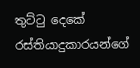තුට්ටු දෙකේ රස්තියාදුකාරයන්ගේ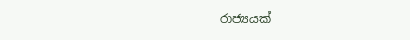රාජ්‍යයක්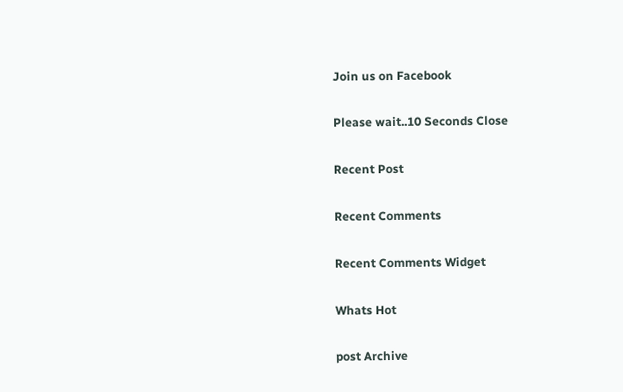Join us on Facebook

Please wait..10 Seconds Close

Recent Post

Recent Comments

Recent Comments Widget

Whats Hot

post Archive